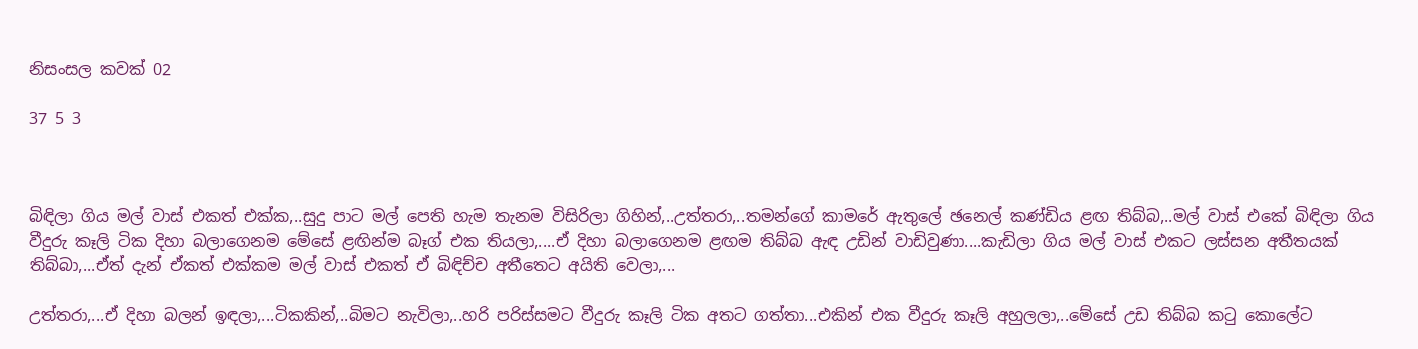නිසංසල කවක් 02

37 5 3



බිඳිලා ගිය මල් වාස් එකත් එක්ක,..සුදු පාට මල් පෙති හැම තැනම විසිරිලා ගිහින්,..උත්තරා,..තමන්ගේ කාමරේ ඇතුලේ ඡනෙල් කණ්ඩිය ළඟ තිබ්බ,..මල් වාස් එකේ බිඳිලා ගිය වීදුරු කෑලි ටික දිහා බලාගෙනම මේසේ ළඟින්ම බෑග් එක තියලා,....ඒ දිහා බලාගෙනම ළඟම තිබ්බ ඇඳ උඩින් වාඩිවුණා....කැඩිලා ගිය මල් වාස් එකට ලස්සන අතීතයක් තිබ්බා,...ඒත් දැන් ඒකත් එක්කම මල් වාස් එකත් ඒ බිඳිච්ච අතීතෙට අයිති වෙලා,...

උත්තරා,...ඒ දිහා බලන් ඉඳලා,...ටිකකින්,..බිමට නැවිලා,..හරි පරිස්සමට වීදුරු කෑලි ටික අතට ගත්තා...එකින් එක වීදුරු කෑලි අහුලලා,..මේසේ උඩ තිබ්බ කටු කොලේට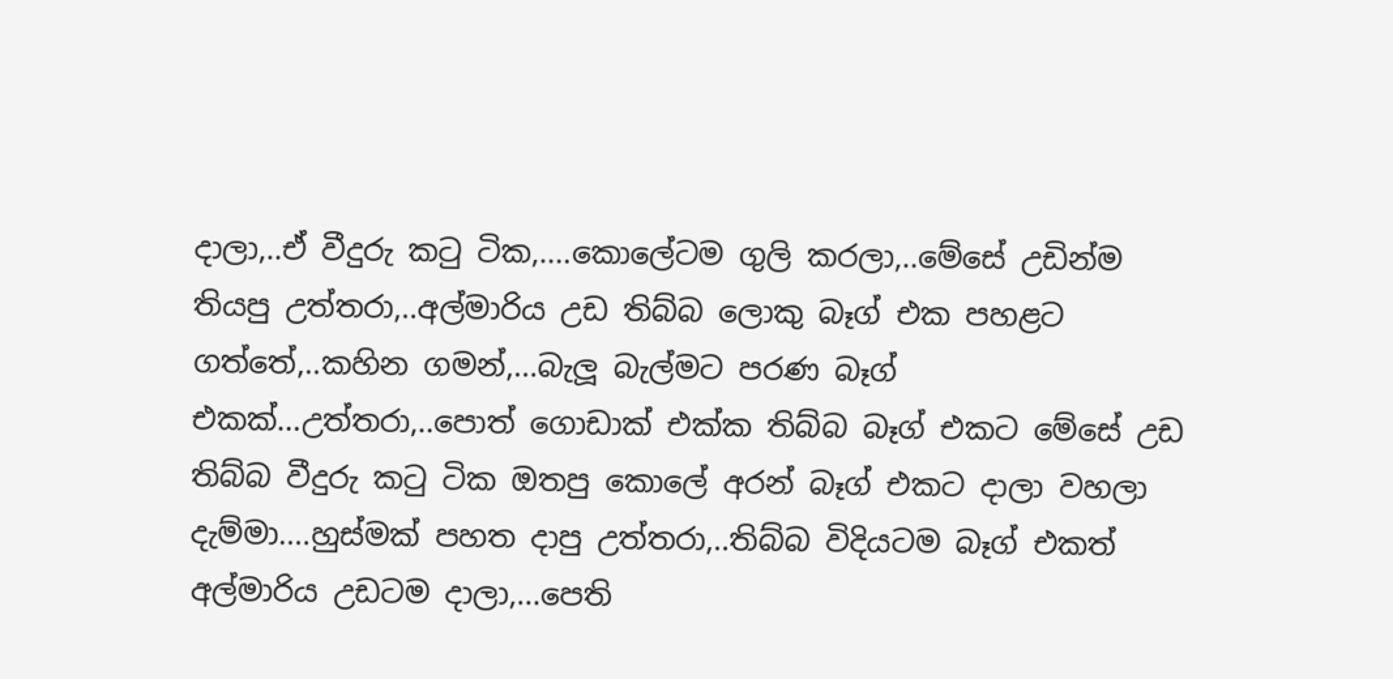දාලා,..ඒ වීදුරු කටු ටික,....කොලේටම ගුලි කරලා,..මේසේ උඩින්ම තියපු උත්තරා,..අල්මාරිය උඩ තිබ්බ ලොකු බෑග් එක පහළට ගත්තේ,..කහින ගමන්,...බැලූ බැල්මට පරණ බෑග් එකක්...උත්තරා,..පොත් ගොඩාක් එක්ක තිබ්බ බෑග් එකට මේසේ උඩ තිබ්බ වීදුරු කටු ටික ඔතපු කොලේ අරන් බෑග් එකට දාලා වහලා දැම්මා....හුස්මක් පහත දාපු උත්තරා,..තිබ්බ විදියටම බෑග් එකත් අල්මාරිය උඩටම දාලා,...පෙති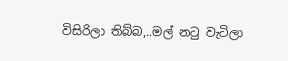විසිරිලා තිබ්බ,..මල් නටු වැටිලා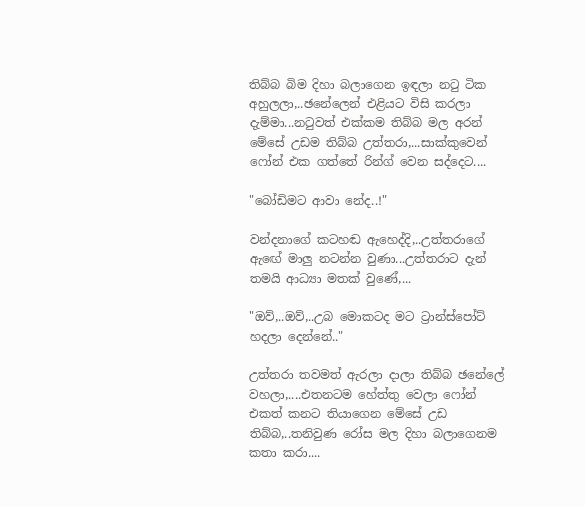තිබ්බ බිම දිහා බලාගෙන ඉඳලා නටු ටික අහුලලා,..ඡනේලෙන් එළියට විසි කරලා දැම්මා...නටුවත් එක්කම තිබ්බ මල අරන් මේසේ උඩම තිබ්බ උත්තරා,...සාක්කුවෙන් ෆෝන් එක ගත්තේ රින්ග් වෙන සද්දෙට....

"බෝඩිමට ආවා නේද..!"

වන්දනාගේ කටහඬ ඇහෙද්දි,..උත්තරාගේ ඇඟේ මාලු නටන්න වුණා...උත්තරාට දැන් තමයි ආධ්‍යා මතක් වුණේ,...

"ඔව්,..ඔව්,..උබ මොකටද මට ට්‍රාන්ස්පෝට් හදලා දෙන්නේ.."

උත්තරා තවමත් ඇරලා දාලා තිබ්බ ඡනේලේ වහලා,....එතනටම හේත්තු වෙලා ෆෝන් එකත් කනට තියාගෙන මේසේ උඩ තිබ්බ,..තනිවුණ රෝස මල දිහා බලාගෙනම කතා කරා....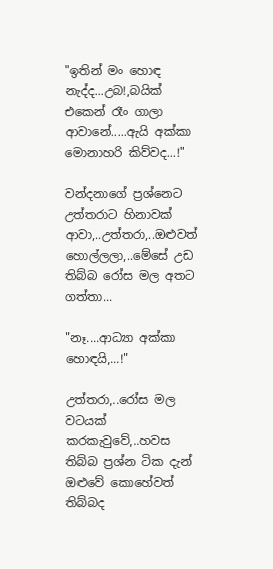"ඉතින් මං හොඳ නැද්ද...උබ!,බයික් එකෙන් රෑං ගාලා ආවානේ.....ඇයි අක්කා මොනාහරි කිව්වද...!"

වන්දනාගේ ප්‍රශ්නෙට උත්තරාට හිනාවක් ආවා,..උත්තරා,..ඔළුවත් හොල්ලලා,..මේසේ උඩ තිබ්බ රෝස මල අතට ගත්තා...

"නෑ....ආධ්‍යා අක්කා හොඳයි,...!"

උත්තරා,..රෝස මල වටයක් කරකැවුවේ,..හවස තිබ්බ ප්‍රශ්න ටික දැන් ඔළුවේ කොහේවත් තිබ්බද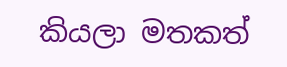කියලා මතකත්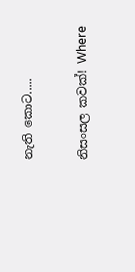නැති කොට.....

නිසංසල කවක්! Where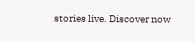stories live. Discover now